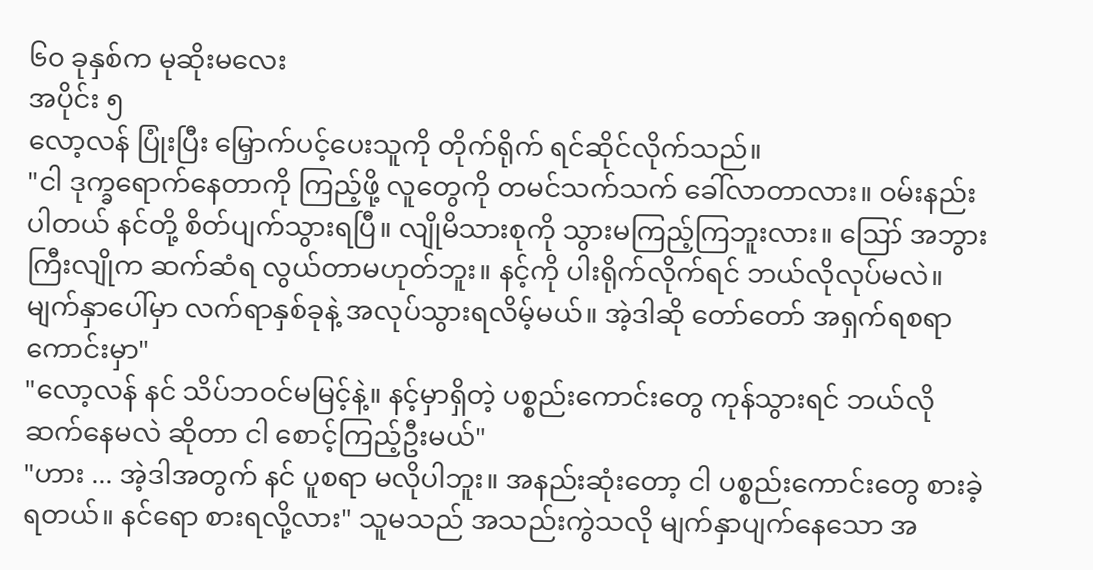၆၀ ခုနှစ်က မုဆိုးမလေး
အပိုင်း ၅
လော့လန် ပြုံးပြီး မြှောက်ပင့်ပေးသူကို တိုက်ရိုက် ရင်ဆိုင်လိုက်သည်။
"ငါ ဒုက္ခရောက်နေတာကို ကြည့်ဖို့ လူတွေကို တမင်သက်သက် ခေါ်လာတာလား။ ဝမ်းနည်းပါတယ် နင်တို့ စိတ်ပျက်သွားရပြီ။ လျိုမိသားစုကို သွားမကြည့်ကြဘူးလား။ ဪ အဘွားကြီးလျိုက ဆက်ဆံရ လွယ်တာမဟုတ်ဘူး။ နင့်ကို ပါးရိုက်လိုက်ရင် ဘယ်လိုလုပ်မလဲ။ မျက်နှာပေါ်မှာ လက်ရာနှစ်ခုနဲ့ အလုပ်သွားရလိမ့်မယ်။ အဲ့ဒါဆို တော်တော် အရှက်ရစရာ ကောင်းမှာ"
"လော့လန် နင် သိပ်ဘဝင်မမြင့်နဲ့။ နင့်မှာရှိတဲ့ ပစ္စည်းကောင်းတွေ ကုန်သွားရင် ဘယ်လိုဆက်နေမလဲ ဆိုတာ ငါ စောင့်ကြည့်ဦးမယ်"
"ဟား ... အဲ့ဒါအတွက် နင် ပူစရာ မလိုပါဘူး။ အနည်းဆုံးတော့ ငါ ပစ္စည်းကောင်းတွေ စားခဲ့ရတယ်။ နင်ရော စားရလို့လား" သူမသည် အသည်းကွဲသလို မျက်နှာပျက်နေသော အ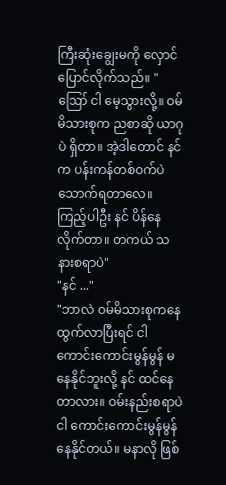ကြီးဆုံးချွေးမကို လှောင်ပြောင်လိုက်သည်။ "ဪ ငါ မေ့သွားလို့။ ဝမ်မိသားစုက ညစာဆို ယာဂုပဲ ရှိတာ။ အဲ့ဒါတောင် နင်က ပန်းကန်တစ်ဝက်ပဲ သောက်ရတာလေ။ ကြည့်ပါဦး နင် ပိန်နေလိုက်တာ။ တကယ် သနားစရာပဲ"
"နင် ..."
"ဘာလဲ ဝမ်မိသားစုကနေ ထွက်လာပြီးရင် ငါ ကောင်းကောင်းမွန်မွန် မနေနိုင်ဘူးလို့ နင် ထင်နေတာလား။ ဝမ်းနည်းစရာပဲ ငါ ကောင်းကောင်းမွန်မွန် နေနိုင်တယ်။ မနာလို ဖြစ်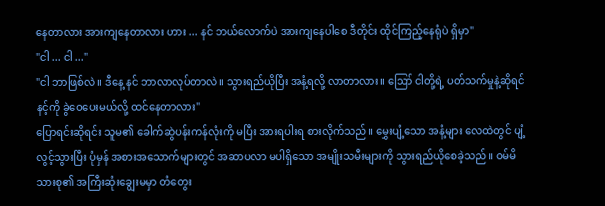နေတာလား အားကျနေတာလား ဟား ... နင် ဘယ်လောက်ပဲ အားကျနေပါစေ ဒီတိုင်း ထိုင်ကြည့်နေရုံပဲ ရှိမှာ"
"ငါ ... ငါ ..."
"ငါ ဘာဖြစ်လဲ။ ဒီနေ့ နင် ဘာလာလုပ်တာလဲ။ သွားရည်ယိုပြီး အနံ့ရလို့ လာတာလား။ ဪ ငါတို့ရဲ့ ပတ်သက်မှုနဲ့ဆိုရင် နင့်ကို ခွဲဝေပေးမယ်လို့ ထင်နေတာလား"
ပြောရင်းဆိုရင်း သူမ၏ ခေါက်ဆွဲပန်းကန်လုံးကို မပြီး အားရပါးရ စားလိုက်သည်။ မွှေးပျံ့သော အနံ့များ လေထဲတွင် ပျံ့လွင့်သွားပြီး ပုံမှန် အစားအသောက်များတွင် အဆာပလာ မပါရှိသော အမျိုးသမီးများကို သွားရည်ယိုစေခဲ့သည်။ ဝမ်မိသားစု၏ အကြီးဆုံးချွေးမမှာ တံတွေး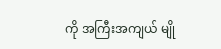ကို အကြီးအကျယ် မျို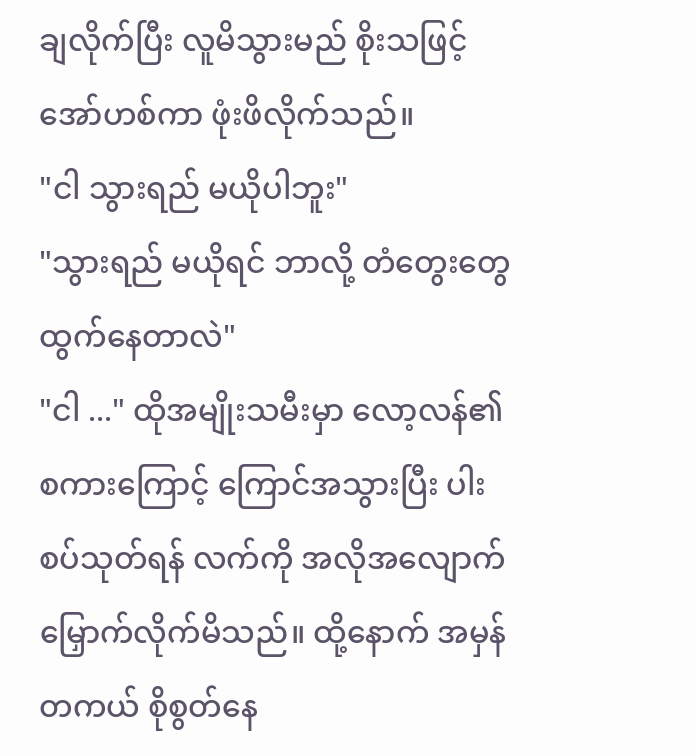ချလိုက်ပြီး လူမိသွားမည် စိုးသဖြင့် အော်ဟစ်ကာ ဖုံးဖိလိုက်သည်။
"ငါ သွားရည် မယိုပါဘူး"
"သွားရည် မယိုရင် ဘာလို့ တံတွေးတွေ ထွက်နေတာလဲ"
"ငါ ..." ထိုအမျိုးသမီးမှာ လော့လန်၏ စကားကြောင့် ကြောင်အသွားပြီး ပါးစပ်သုတ်ရန် လက်ကို အလိုအလျောက် မြှောက်လိုက်မိသည်။ ထို့နောက် အမှန်တကယ် စိုစွတ်နေ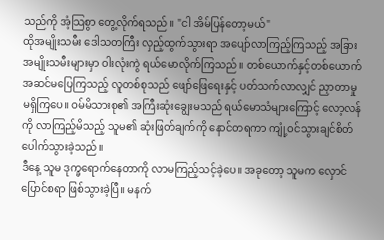သည်ကို အံ့သြစွာ တွေ့လိုက်ရသည်။ "ငါ အိမ်ပြန်တော့မယ်"
ထိုအမျိုးသမီး ဒေါသတကြီး လှည့်ထွက်သွားရာ အပျော်လာကြည့်ကြသည့် အခြားအမျိုးသမီးများမှာ ဝါးလုံးကွဲ ရယ်မောလိုက်ကြသည်။ တစ်ယောက်နှင့်တစ်ယောက် အဆင်မပြေကြသည့် လူတစ်စုသည် ဖျော်ဖြေရေးနှင့် ပတ်သက်လာလျှင် ညှာတာမှု မရှိကြပေ။ ဝမ်မိသားစု၏ အကြီးဆုံးချွေးမသည် ရယ်မောသံများကြောင့် လော့လန်ကို လာကြည့်မိသည့် သူမ၏ ဆုံးဖြတ်ချက်ကို နောင်တရကာ ကျုံ့ဝင်သွားချင်စိတ် ပေါက်သွားခဲ့သည်။
ဒီနေ့ သူမ ဒုက္ခရောက်နေတာကို လာမကြည့်သင့်ခဲ့ပေ။ အခုတော့ သူမက လှောင်ပြောင်စရာ ဖြစ်သွားခဲ့ပြီ။ မနက်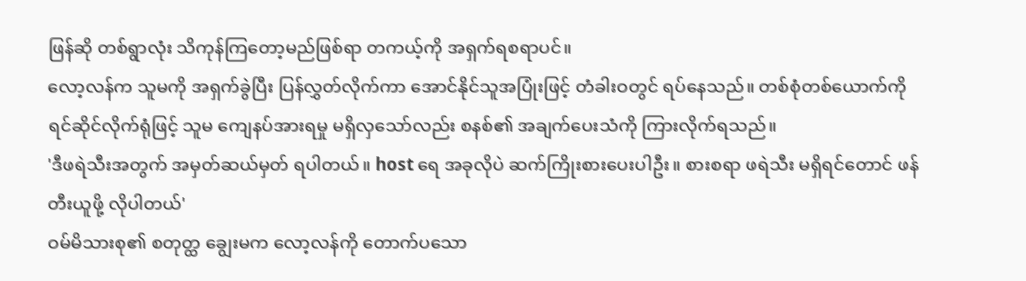ဖြန်ဆို တစ်ရွာလုံး သိကုန်ကြတော့မည်ဖြစ်ရာ တကယ့်ကို အရှက်ရစရာပင်။
လော့လန်က သူမကို အရှက်ခွဲပြီး ပြန်လွှတ်လိုက်ကာ အောင်နိုင်သူအပြုံးဖြင့် တံခါးဝတွင် ရပ်နေသည်။ တစ်စုံတစ်ယောက်ကို ရင်ဆိုင်လိုက်ရုံဖြင့် သူမ ကျေနပ်အားရမှု မရှိလှသော်လည်း စနစ်၏ အချက်ပေးသံကို ကြားလိုက်ရသည်။
'ဒီဖရဲသီးအတွက် အမှတ်ဆယ်မှတ် ရပါတယ်။ host ရေ အခုလိုပဲ ဆက်ကြိုးစားပေးပါဦး။ စားစရာ ဖရဲသီး မရှိရင်တောင် ဖန်တီးယူဖို့ လိုပါတယ်'
ဝမ်မိသားစု၏ စတုတ္ထ ချွေးမက လော့လန်ကို တောက်ပသော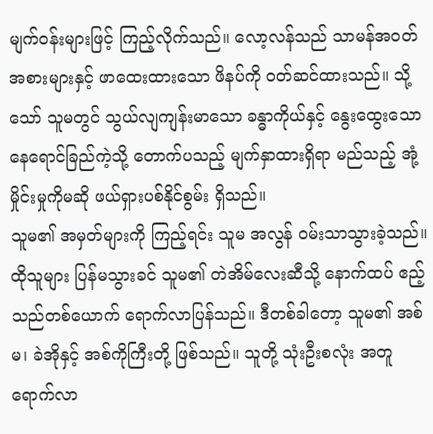မျက်ဝန်းများဖြင့် ကြည့်လိုက်သည်။ လော့လန်သည် သာမန်အဝတ်အစားများနှင့် ဖာထေးထားသော ဖိနပ်ကို ဝတ်ဆင်ထားသည်။ သို့သော် သူမတွင် သွယ်လျကျန်းမာသော ခန္ဓာကိုယ်နှင့် နွေးထွေးသော နေရောင်ခြည်ကဲ့သို့ တောက်ပသည့် မျက်နှာထားရှိရာ မည်သည့် အုံ့မှိုင်းမှုကိုမဆို ဖယ်ရှားပစ်နိုင်စွမ်း ရှိသည်။
သူမ၏ အမှတ်များကို ကြည့်ရင်း သူမ အလွန် ဝမ်းသာသွားခဲ့သည်။ ထိုသူများ ပြန်မသွားခင် သူမ၏ တဲအိမ်လေးဆီသို့ နောက်ထပ် ဧည့်သည်တစ်ယောက် ရောက်လာပြန်သည်။ ဒီတစ်ခါတော့ သူမ၏ အစ်မ၊ ခဲအိုနှင့် အစ်ကိုကြီးတို့ ဖြစ်သည်။ သူတို့ သုံးဦးစလုံး အတူရောက်လာ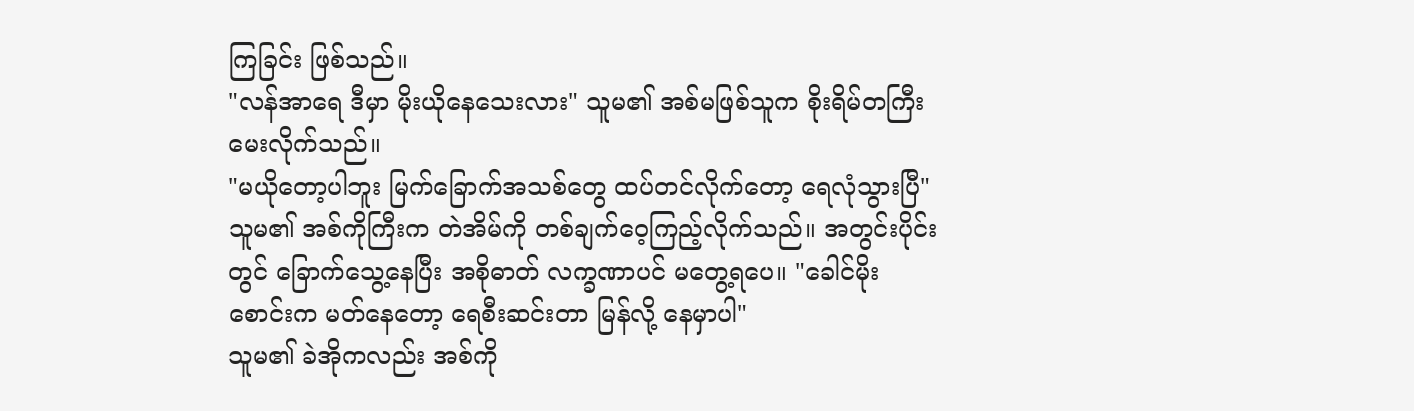ကြခြင်း ဖြစ်သည်။
"လန်အာရေ ဒီမှာ မိုးယိုနေသေးလား" သူမ၏ အစ်မဖြစ်သူက စိုးရိမ်တကြီး မေးလိုက်သည်။
"မယိုတော့ပါဘူး မြက်ခြောက်အသစ်တွေ ထပ်တင်လိုက်တော့ ရေလုံသွားပြီ"
သူမ၏ အစ်ကိုကြီးက တဲအိမ်ကို တစ်ချက်ဝေ့ကြည့်လိုက်သည်။ အတွင်းပိုင်းတွင် ခြောက်သွေ့နေပြီး အစိုဓာတ် လက္ခဏာပင် မတွေ့ရပေ။ "ခေါင်မိုးစောင်းက မတ်နေတော့ ရေစီးဆင်းတာ မြန်လို့ နေမှာပါ"
သူမ၏ ခဲအိုကလည်း အစ်ကို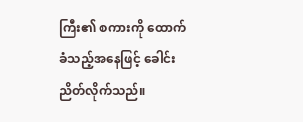ကြီး၏ စကားကို ထောက်ခံသည့်အနေဖြင့် ခေါင်းညိတ်လိုက်သည်။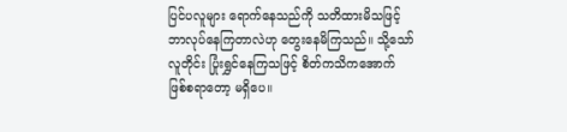ပြင်ပလူများ ရောက်နေသည်ကို သတိထားမိသဖြင့် ဘာလုပ်နေကြတာလဲဟု တွေးနေမိကြသည်။ သို့သော် လူတိုင်း ပြုံးရွှင်နေကြသဖြင့် စိတ်ကသိကအောက် ဖြစ်စရာတော့ မရှိပေ။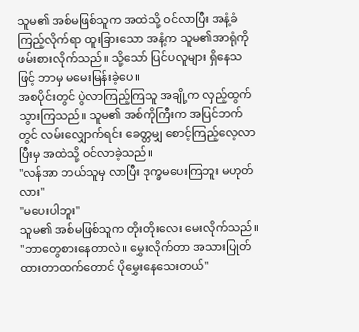သူမ၏ အစ်မဖြစ်သူက အထဲသို့ ဝင်လာပြီး အနံ့ခံကြည့်လိုက်ရာ ထူးခြားသော အနံ့က သူမ၏အာရုံကို ဖမ်းစားလိုက်သည်။ သို့သော် ပြင်ပလူများ ရှိနေသဖြင့် ဘာမှ မမေးမြန်းခဲ့ပေ။
အစပိုင်းတွင် ပွဲလာကြည့်ကြသူ အချို့က လှည့်ထွက်သွားကြသည်။ သူမ၏ အစ်ကိုကြီးက အပြင်ဘက်တွင် လမ်းလျှောက်ရင်း ခေတ္တမျှ စောင့်ကြည့်လေ့လာပြီးမှ အထဲသို့ ဝင်လာခဲ့သည်။
"လန်အာ ဘယ်သူမှ လာပြီး ဒုက္ခမပေးကြဘူး မဟုတ်လား"
"မပေးပါဘူး"
သူမ၏ အစ်မဖြစ်သူက တိုးတိုးလေး မေးလိုက်သည်။ "ဘာတွေစားနေတာလဲ။ မွှေးလိုက်တာ အသားပြုတ်ထားတာထက်တောင် ပိုမွှေးနေသေးတယ်"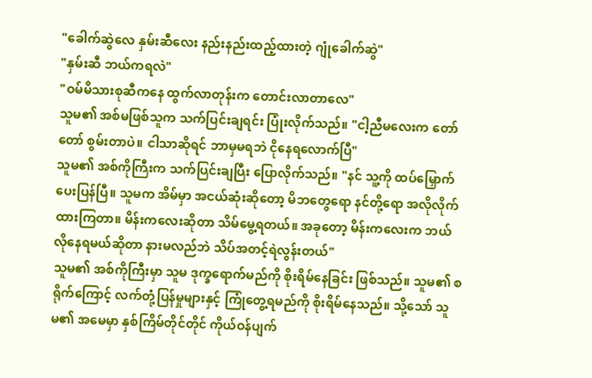"ခေါက်ဆွဲလေ နှမ်းဆီလေး နည်းနည်းထည့်ထားတဲ့ ဂျုံခေါက်ဆွဲ"
"နှမ်းဆီ ဘယ်ကရလဲ"
"ဝမ်မိသားစုဆီကနေ ထွက်လာတုန်းက တောင်းလာတာလေ"
သူမ၏ အစ်မဖြစ်သူက သက်ပြင်းချရင်း ပြုံးလိုက်သည်။ "ငါ့ညီမလေးက တော်တော် စွမ်းတာပဲ။ ငါသာဆိုရင် ဘာမှမရဘဲ ငိုနေရလောက်ပြီ"
သူမ၏ အစ်ကိုကြီးက သက်ပြင်းချပြီး ပြောလိုက်သည်။ "နင် သူ့ကို ထပ်မြှောက်ပေးပြန်ပြီ။ သူမက အိမ်မှာ အငယ်ဆုံးဆိုတော့ မိဘတွေရော နင်တို့ရော အလိုလိုက်ထားကြတာ။ မိန်းကလေးဆိုတာ သိမ်မွေ့ရတယ်။ အခုတော့ မိန်းကလေးက ဘယ်လိုနေရမယ်ဆိုတာ နားမလည်ဘဲ သိပ်အတင့်ရဲလွန်းတယ်"
သူမ၏ အစ်ကိုကြီးမှာ သူမ ဒုက္ခရောက်မည်ကို စိုးရိမ်နေခြင်း ဖြစ်သည်။ သူမ၏ စရိုက်ကြောင့် လက်တုံ့ပြန်မှုများနှင့် ကြုံတွေ့ရမည်ကို စိုးရိမ်နေသည်။ သို့သော် သူမ၏ အမေမှာ နှစ်ကြိမ်တိုင်တိုင် ကိုယ်ဝန်ပျက်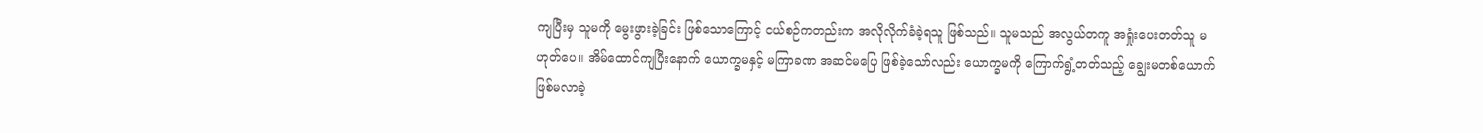ကျပြီးမှ သူမကို မွေးဖွားခဲ့ခြင်း ဖြစ်သောကြောင့် ငယ်စဉ်ကတည်းက အလိုလိုက်ခံခဲ့ရသူ ဖြစ်သည်။ သူမသည် အလွယ်တကူ အရှုံးပေးတတ်သူ မဟုတ်ပေ။ အိမ်ထောင်ကျပြီးနောက် ယောက္ခမနှင့် မကြာခဏ အဆင်မပြေ ဖြစ်ခဲ့သော်လည်း ယောက္ခမကို ကြောက်ရွံ့တတ်သည့် ချွေးမတစ်ယောက် ဖြစ်မလာခဲ့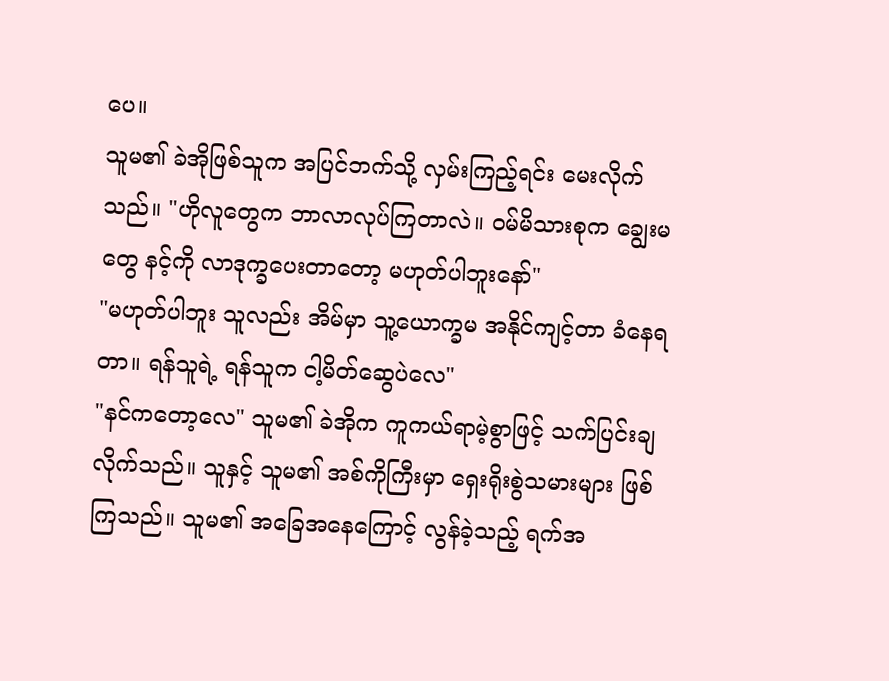ပေ။
သူမ၏ ခဲအိုဖြစ်သူက အပြင်ဘက်သို့ လှမ်းကြည့်ရင်း မေးလိုက်သည်။ "ဟိုလူတွေက ဘာလာလုပ်ကြတာလဲ။ ဝမ်မိသားစုက ချွေးမတွေ နင့်ကို လာဒုက္ခပေးတာတော့ မဟုတ်ပါဘူးနော်"
"မဟုတ်ပါဘူး သူလည်း အိမ်မှာ သူ့ယောက္ခမ အနိုင်ကျင့်တာ ခံနေရတာ။ ရန်သူရဲ့ ရန်သူက ငါ့မိတ်ဆွေပဲလေ"
"နင်ကတော့လေ" သူမ၏ ခဲအိုက ကူကယ်ရာမဲ့စွာဖြင့် သက်ပြင်းချလိုက်သည်။ သူနှင့် သူမ၏ အစ်ကိုကြီးမှာ ရှေးရိုးစွဲသမားများ ဖြစ်ကြသည်။ သူမ၏ အခြေအနေကြောင့် လွန်ခဲ့သည့် ရက်အ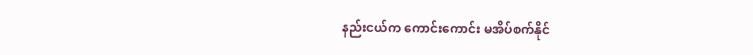နည်းငယ်က ကောင်းကောင်း မအိပ်စက်နိုင်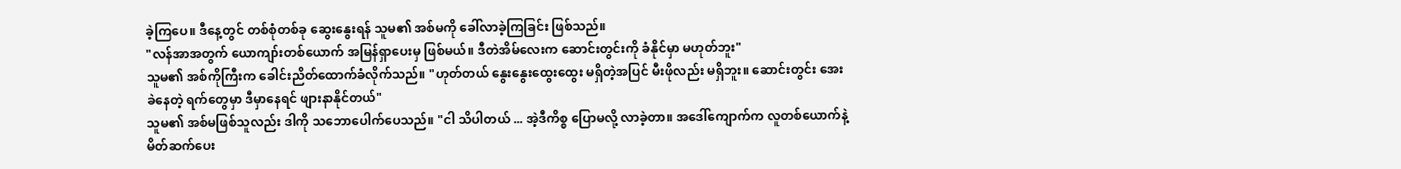ခဲ့ကြပေ။ ဒီနေ့တွင် တစ်စုံတစ်ခု ဆွေးနွေးရန် သူမ၏ အစ်မကို ခေါ်လာခဲ့ကြခြင်း ဖြစ်သည်။
"လန်အာအတွက် ယောကျာ်းတစ်ယောက် အမြန်ရှာပေးမှ ဖြစ်မယ်။ ဒီတဲအိမ်လေးက ဆောင်းတွင်းကို ခံနိုင်မှာ မဟုတ်ဘူး"
သူမ၏ အစ်ကိုကြီးက ခေါင်းညိတ်ထောက်ခံလိုက်သည်။ "ဟုတ်တယ် နွေးနွေးထွေးထွေး မရှိတဲ့အပြင် မီးဖိုလည်း မရှိဘူး။ ဆောင်းတွင်း အေးခဲနေတဲ့ ရက်တွေမှာ ဒီမှာနေရင် ဖျားနာနိုင်တယ်"
သူမ၏ အစ်မဖြစ်သူလည်း ဒါကို သဘောပေါက်ပေသည်။ "ငါ သိပါတယ် ... အဲ့ဒီကိစ္စ ပြောမလို့ လာခဲ့တာ။ အဒေါ်ကျောက်က လူတစ်ယောက်နဲ့ မိတ်ဆက်ပေး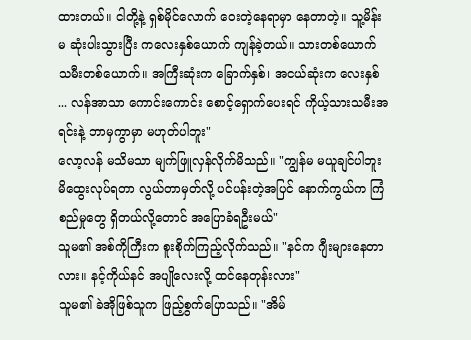ထားတယ်။ ငါတို့နဲ့ ရှစ်မိုင်လောက် ဝေးတဲ့နေရာမှာ နေတာတဲ့။ သူ့မိန်းမ ဆုံးပါးသွားပြီး ကလေးနှစ်ယောက် ကျန်ခဲ့တယ်။ သားတစ်ယောက် သမီးတစ်ယောက်။ အကြီးဆုံးက ခြောက်နှစ်၊ အငယ်ဆုံးက လေးနှစ် ... လန်အာသာ ကောင်းကောင်း စောင့်ရှောက်ပေးရင် ကိုယ့်သားသမီးအရင်းနဲ့ ဘာမှကွာမှာ မဟုတ်ပါဘူး"
လော့လန် မသိမသာ မျက်ဖြူလှန်လိုက်မိသည်။ "ကျွန်မ မယူချင်ပါဘူး မိထွေးလုပ်ရတာ လွယ်တာမှတ်လို့ ပင်ပန်းတဲ့အပြင် နောက်ကွယ်က ကြံစည်မှုတွေ ရှိတယ်လို့တောင် အပြောခံရဦးမယ်"
သူမ၏ အစ်ကိုကြီးက စူးစိုက်ကြည့်လိုက်သည်။ "နင်က ဂျီးများနေတာလား။ နင့်ကိုယ်နင် အပျိုလေးလို့ ထင်နေတုန်းလား"
သူမ၏ ခဲအိုဖြစ်သူက ဖြည့်စွက်ပြောသည်။ "အိမ်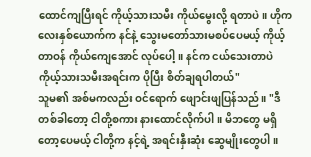ထောင်ကျပြီးရင် ကိုယ့်သားသမီး ကိုယ်မွေးလို့ ရတာပဲ။ ဟိုကလေးနှစ်ယောက်က နင်နဲ့ သွေးမတော်သားမစပ်ပေမယ့် ကိုယ့်တာဝန် ကိုယ်ကျေအောင် လုပ်ပေါ့။ နင်က ငယ်သေးတာပဲ ကိုယ့်သားသမီးအရင်းက ပိုပြီး စိတ်ချရပါတယ်"
သူမ၏ အစ်မကလည်း ဝင်ရောက် ဖျောင်းဖျပြန်သည်။ "ဒီတစ်ခါတော့ ငါတို့စကား နားထောင်လိုက်ပါ။ မိဘတွေ မရှိတော့ပေမယ့် ငါတို့က နင့်ရဲ့ အရင်းနှီးဆုံး ဆွေမျိုးတွေပါ။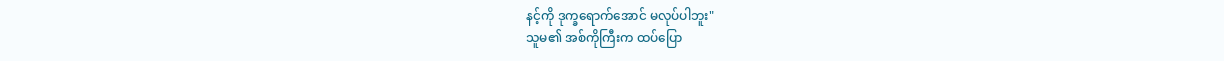နင့်ကို ဒုက္ခရောက်အောင် မလုပ်ပါဘူး"
သူမ၏ အစ်ကိုကြီးက ထပ်ပြော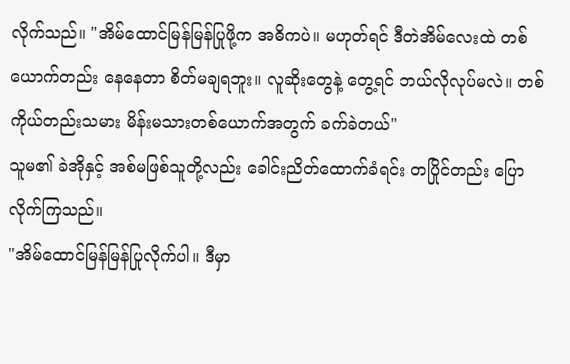လိုက်သည်။ "အိမ်ထောင်မြန်မြန်ပြုဖို့က အဓိကပဲ။ မဟုတ်ရင် ဒီတဲအိမ်လေးထဲ တစ်ယောက်တည်း နေနေတာ စိတ်မချရဘူး။ လူဆိုးတွေနဲ့ တွေ့ရင် ဘယ်လိုလုပ်မလဲ။ တစ်ကိုယ်တည်းသမား မိန်းမသားတစ်ယောက်အတွက် ခက်ခဲတယ်"
သူမ၏ ခဲအိုနှင့် အစ်မဖြစ်သူတို့လည်း ခေါင်းညိတ်ထောက်ခံရင်း တပြိုင်တည်း ပြောလိုက်ကြသည်။
"အိမ်ထောင်မြန်မြန်ပြုလိုက်ပါ။ ဒီမှာ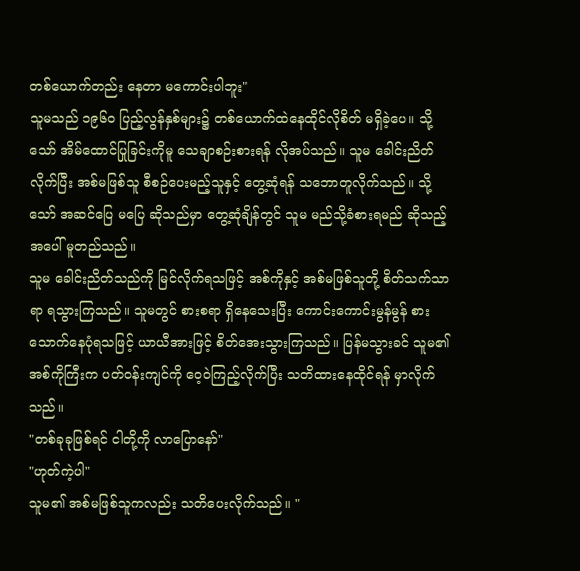တစ်ယောက်တည်း နေတာ မကောင်းပါဘူး"
သူမသည် ၁၉၆၀ ပြည့်လွန်နှစ်များ၌ တစ်ယောက်ထဲနေထိုင်လိုစိတ် မရှိခဲ့ပေ။ သို့သော် အိမ်ထောင်ပြုခြင်းကိုမူ သေချာစဉ်းစားရန် လိုအပ်သည်။ သူမ ခေါင်းညိတ်လိုက်ပြီး အစ်မဖြစ်သူ စီစဉ်ပေးမည့်သူနှင့် တွေ့ဆုံရန် သဘောတူလိုက်သည်။ သို့သော် အဆင်ပြေ မပြေ ဆိုသည်မှာ တွေ့ဆုံချိန်တွင် သူမ မည်သို့ခံစားရမည် ဆိုသည့်အပေါ် မူတည်သည်။
သူမ ခေါင်းညိတ်သည်ကို မြင်လိုက်ရသဖြင့် အစ်ကိုနှင့် အစ်မဖြစ်သူတို့ စိတ်သက်သာရာ ရသွားကြသည်။ သူမတွင် စားစရာ ရှိနေသေးပြီး ကောင်းကောင်းမွန်မွန် စားသောက်နေပုံရသဖြင့် ယာယီအားဖြင့် စိတ်အေးသွားကြသည်။ ပြန်မသွားခင် သူမ၏ အစ်ကိုကြီးက ပတ်ဝန်းကျင်ကို ဝေ့ဝဲကြည့်လိုက်ပြီး သတိထားနေထိုင်ရန် မှာလိုက်သည်။
"တစ်ခုခုဖြစ်ရင် ငါတို့ကို လာပြောနော်"
"ဟုတ်ကဲ့ပါ"
သူမ၏ အစ်မဖြစ်သူကလည်း သတိပေးလိုက်သည်။ "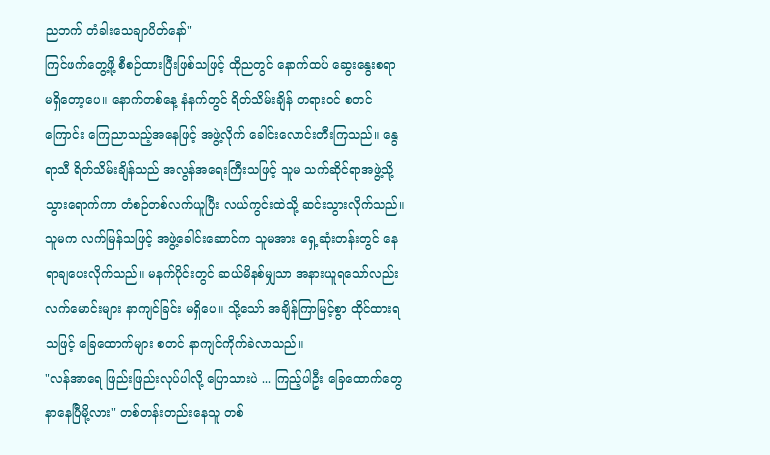ညဘက် တံခါးသေချာပိတ်နော်"
ကြင်ဖက်တွေ့ဖို့ စီစဉ်ထားပြီးဖြစ်သဖြင့် ထိုညတွင် နောက်ထပ် ဆွေးနွေးစရာ မရှိတော့ပေ။ နောက်တစ်နေ့ နံနက်တွင် ရိတ်သိမ်းချိန် တရားဝင် စတင်ကြောင်း ကြေညာသည့်အနေဖြင့် အဖွဲ့လိုက် ခေါင်းလောင်းတီးကြသည်။ နွေရာသီ ရိတ်သိမ်းချိန်သည် အလွန်အရေးကြီးသဖြင့် သူမ သက်ဆိုင်ရာအဖွဲ့သို့ သွားရောက်ကာ တံစဉ်တစ်လက်ယူပြီး လယ်ကွင်းထဲသို့ ဆင်းသွားလိုက်သည်။
သူမက လက်မြန်သဖြင့် အဖွဲ့ခေါင်းဆောင်က သူမအား ရှေ့ဆုံးတန်းတွင် နေရာချပေးလိုက်သည်။ မနက်ပိုင်းတွင် ဆယ်မိနစ်မျှသာ အနားယူရသော်လည်း လက်မောင်းများ နာကျင်ခြင်း မရှိပေ။ သို့သော် အချိန်ကြာမြင့်စွာ ထိုင်ထားရသဖြင့် ခြေထောက်များ စတင် နာကျင်ကိုက်ခဲလာသည်။
"လန်အာရေ ဖြည်းဖြည်းလုပ်ပါလို့ ပြောသားပဲ ... ကြည့်ပါဦး ခြေထောက်တွေ နာနေပြီမို့လား" တစ်တန်းတည်းနေသူ တစ်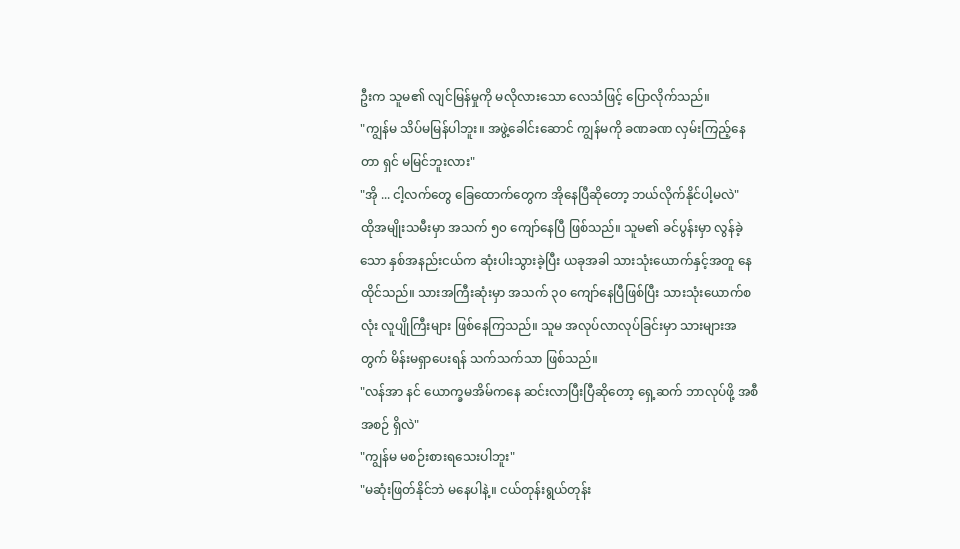ဦးက သူမ၏ လျင်မြန်မှုကို မလိုလားသော လေသံဖြင့် ပြောလိုက်သည်။
"ကျွန်မ သိပ်မမြန်ပါဘူး။ အဖွဲ့ခေါင်းဆောင် ကျွန်မကို ခဏခဏ လှမ်းကြည့်နေတာ ရှင် မမြင်ဘူးလား"
"အို ... ငါ့လက်တွေ ခြေထောက်တွေက အိုနေပြီဆိုတော့ ဘယ်လိုက်နိုင်ပါ့မလဲ"
ထိုအမျိုးသမီးမှာ အသက် ၅၀ ကျော်နေပြီ ဖြစ်သည်။ သူမ၏ ခင်ပွန်းမှာ လွန်ခဲ့သော နှစ်အနည်းငယ်က ဆုံးပါးသွားခဲ့ပြီး ယခုအခါ သားသုံးယောက်နှင့်အတူ နေထိုင်သည်။ သားအကြီးဆုံးမှာ အသက် ၃၀ ကျော်နေပြီဖြစ်ပြီး သားသုံးယောက်စလုံး လူပျိုကြီးများ ဖြစ်နေကြသည်။ သူမ အလုပ်လာလုပ်ခြင်းမှာ သားများအတွက် မိန်းမရှာပေးရန် သက်သက်သာ ဖြစ်သည်။
"လန်အာ နင် ယောက္ခမအိမ်ကနေ ဆင်းလာပြီးပြီဆိုတော့ ရှေ့ဆက် ဘာလုပ်ဖို့ အစီအစဉ် ရှိလဲ"
"ကျွန်မ မစဉ်းစားရသေးပါဘူး"
"မဆုံးဖြတ်နိုင်ဘဲ မနေပါနဲ့။ ငယ်တုန်းရွယ်တုန်း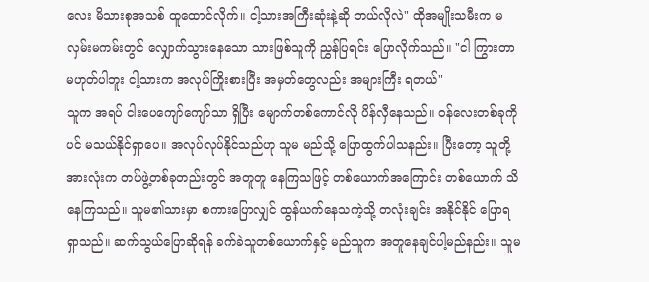လေး မိသားစုအသစ် ထူထောင်လိုက်။ ငါ့သားအကြီးဆုံးနဲ့ဆို ဘယ်လိုလဲ" ထိုအမျိုးသမီးက မလှမ်းမကမ်းတွင် လျှောက်သွားနေသော သားဖြစ်သူကို ညွှန်ပြရင်း ပြောလိုက်သည်။ "ငါ ကြွားတာ မဟုတ်ပါဘူး ငါ့သားက အလုပ်ကြိုးစားပြီး အမှတ်တွေလည်း အများကြီး ရတယ်"
သူက အရပ် ငါးပေကျော်ကျော်သာ ရှိပြီး မျောက်တစ်ကောင်လို ပိန်လှီနေသည်။ ဝန်လေးတစ်ခုကိုပင် မသယ်နိုင်ရှာပေ။ အလုပ်လုပ်နိုင်သည်ဟု သူမ မည်သို့ ပြောထွက်ပါသနည်း။ ပြီးတော့ သူတို့အားလုံးက တပ်ဖွဲ့တစ်ခုတည်းတွင် အတူတူ နေကြသဖြင့် တစ်ယောက်အကြောင်း တစ်ယောက် သိနေကြသည်။ သူမ၏သားမှာ စကားပြောလျှင် ထွန်ယက်နေသကဲ့သို့ တလုံးချင်း အနိုင်နိုင် ပြောရရှာသည်။ ဆက်သွယ်ပြောဆိုရန် ခက်ခဲသူတစ်ယောက်နှင့် မည်သူက အတူနေချင်ပါ့မည်နည်း။ သူမ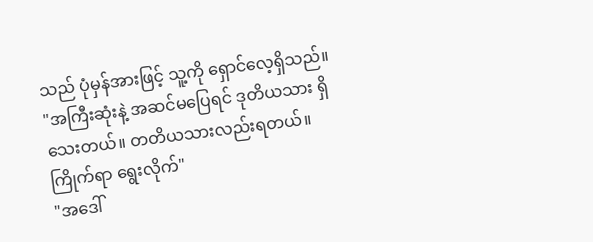သည် ပုံမှန်အားဖြင့် သူ့ကို ရှောင်လေ့ရှိသည်။
"အကြီးဆုံးနဲ့ အဆင်မပြေရင် ဒုတိယသား ရှိသေးတယ်။ တတိယသားလည်းရတယ်။ ကြိုက်ရာ ရွေးလိုက်"
"အဒေါ်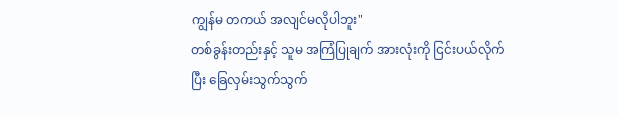ကျွန်မ တကယ် အလျင်မလိုပါဘူး"
တစ်ခွန်းတည်းနှင့် သူမ အကြံပြုချက် အားလုံးကို ငြင်းပယ်လိုက်ပြီး ခြေလှမ်းသွက်သွက်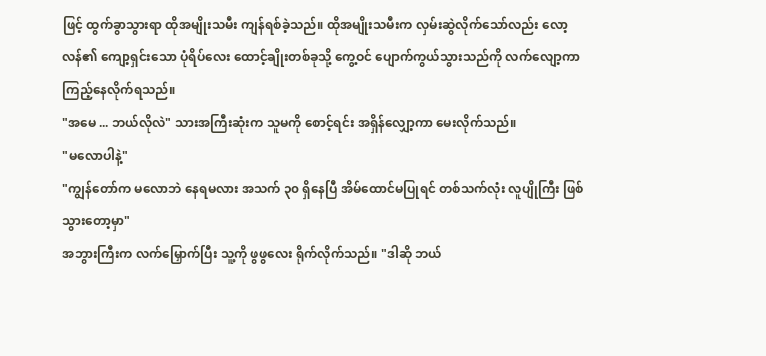ဖြင့် ထွက်ခွာသွားရာ ထိုအမျိုးသမီး ကျန်ရစ်ခဲ့သည်။ ထိုအမျိုးသမီးက လှမ်းဆွဲလိုက်သော်လည်း လော့လန်၏ ကျော့ရှင်းသော ပုံရိပ်လေး ထောင့်ချိုးတစ်ခုသို့ ကွေ့ဝင် ပျောက်ကွယ်သွားသည်ကို လက်လျော့ကာ ကြည့်နေလိုက်ရသည်။
"အမေ ... ဘယ်လိုလဲ" သားအကြီးဆုံးက သူမကို စောင့်ရင်း အရှိန်လျှော့ကာ မေးလိုက်သည်။
"မလောပါနဲ့"
"ကျွန်တော်က မလောဘဲ နေရမလား အသက် ၃၀ ရှိနေပြီ အိမ်ထောင်မပြုရင် တစ်သက်လုံး လူပျိုကြီး ဖြစ်သွားတော့မှာ"
အဘွားကြီးက လက်မြှောက်ပြီး သူ့ကို ဖွဖွလေး ရိုက်လိုက်သည်။ "ဒါဆို ဘယ်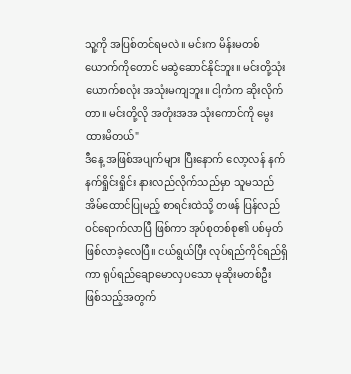သူ့ကို အပြစ်တင်ရမလဲ။ မင်းက မိန်းမတစ်ယောက်ကိုတောင် မဆွဲဆောင်နိုင်ဘူး။ မင်းတို့သုံးယောက်စလုံး အသုံးမကျဘူး။ ငါ့ကံက ဆိုးလိုက်တာ။ မင်းတို့လို အတုံးအအ သုံးကောင်ကို မွေးထားမိတယ်"
ဒီနေ့ အဖြစ်အပျက်များ ပြီးနောက် လော့လန် နက်နက်ရှိုင်းရှိုင်း နားလည်လိုက်သည်မှာ သူမသည် အိမ်ထောင်ပြုမည့် စာရင်းထဲသို့ တဖန် ပြန်လည်ဝင်ရောက်လာပြီ ဖြစ်ကာ အုပ်စုတစ်စု၏ ပစ်မှတ် ဖြစ်လာခဲ့လေပြီ။ ငယ်ရွယ်ပြီး လုပ်ရည်ကိုင်ရည်ရှိကာ ရုပ်ရည်ချောမောလှပသော မုဆိုးမတစ်ဦး ဖြစ်သည့်အတွက်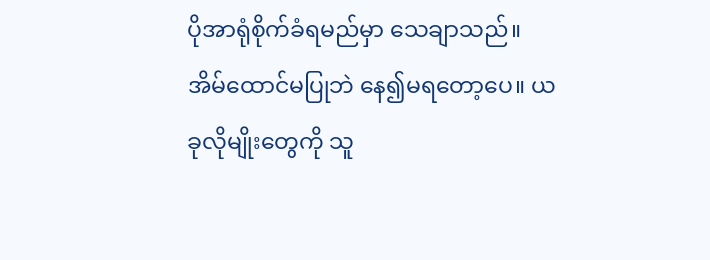ပိုအာရုံစိုက်ခံရမည်မှာ သေချာသည်။
အိမ်ထောင်မပြုဘဲ နေ၍မရတော့ပေ။ ယခုလိုမျိုးတွေကို သူ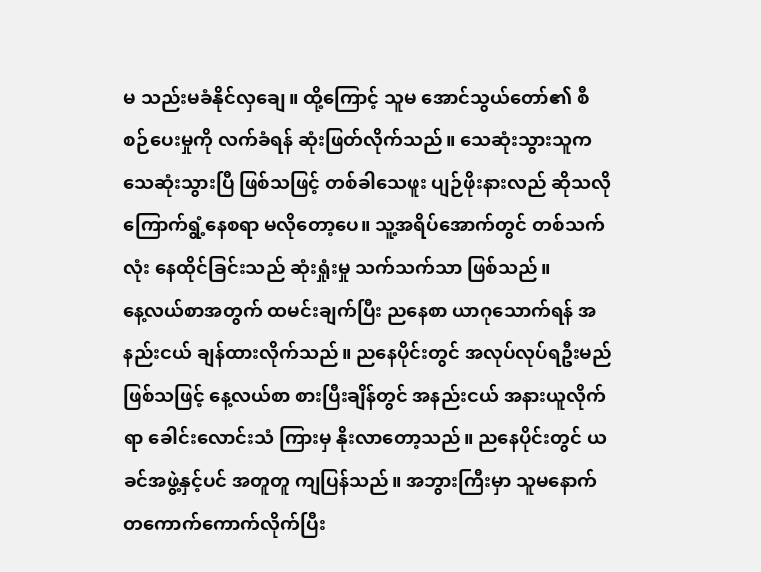မ သည်းမခံနိုင်လှချေ။ ထို့ကြောင့် သူမ အောင်သွယ်တော်၏ စီစဉ်ပေးမှုကို လက်ခံရန် ဆုံးဖြတ်လိုက်သည်။ သေဆုံးသွားသူက သေဆုံးသွားပြီ ဖြစ်သဖြင့် တစ်ခါသေဖူး ပျဉ်ဖိုးနားလည် ဆိုသလို ကြောက်ရွံ့နေစရာ မလိုတော့ပေ။ သူ့အရိပ်အောက်တွင် တစ်သက်လုံး နေထိုင်ခြင်းသည် ဆုံးရှုံးမှု သက်သက်သာ ဖြစ်သည်။
နေ့လယ်စာအတွက် ထမင်းချက်ပြီး ညနေစာ ယာဂုသောက်ရန် အနည်းငယ် ချန်ထားလိုက်သည်။ ညနေပိုင်းတွင် အလုပ်လုပ်ရဦးမည် ဖြစ်သဖြင့် နေ့လယ်စာ စားပြီးချိန်တွင် အနည်းငယ် အနားယူလိုက်ရာ ခေါင်းလောင်းသံ ကြားမှ နိုးလာတော့သည်။ ညနေပိုင်းတွင် ယခင်အဖွဲ့နှင့်ပင် အတူတူ ကျပြန်သည်။ အဘွားကြီးမှာ သူမနောက် တကောက်ကောက်လိုက်ပြီး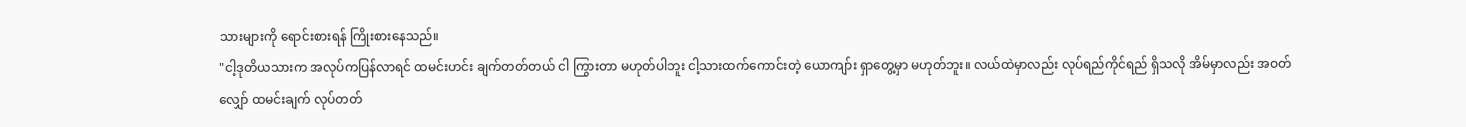သားများကို ရောင်းစားရန် ကြိုးစားနေသည်။
"ငါ့ဒုတိယသားက အလုပ်ကပြန်လာရင် ထမင်းဟင်း ချက်တတ်တယ် ငါ ကြွားတာ မဟုတ်ပါဘူး ငါ့သားထက်ကောင်းတဲ့ ယောကျာ်း ရှာတွေ့မှာ မဟုတ်ဘူး။ လယ်ထဲမှာလည်း လုပ်ရည်ကိုင်ရည် ရှိသလို အိမ်မှာလည်း အဝတ်လျှော် ထမင်းချက် လုပ်တတ်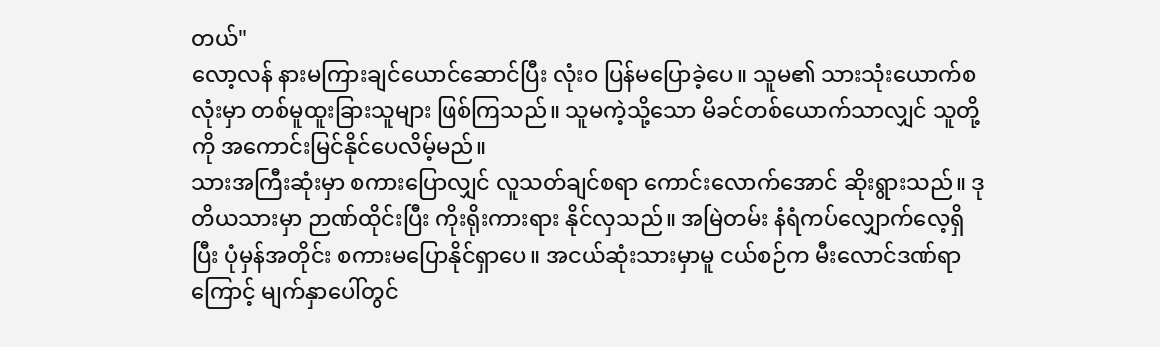တယ်"
လော့လန် နားမကြားချင်ယောင်ဆောင်ပြီး လုံးဝ ပြန်မပြောခဲ့ပေ။ သူမ၏ သားသုံးယောက်စလုံးမှာ တစ်မူထူးခြားသူများ ဖြစ်ကြသည်။ သူမကဲ့သို့သော မိခင်တစ်ယောက်သာလျှင် သူတို့ကို အကောင်းမြင်နိုင်ပေလိမ့်မည်။
သားအကြီးဆုံးမှာ စကားပြောလျှင် လူသတ်ချင်စရာ ကောင်းလောက်အောင် ဆိုးရွားသည်။ ဒုတိယသားမှာ ဉာဏ်ထိုင်းပြီး ကိုးရိုးကားရား နိုင်လှသည်။ အမြဲတမ်း နံရံကပ်လျှောက်လေ့ရှိပြီး ပုံမှန်အတိုင်း စကားမပြောနိုင်ရှာပေ။ အငယ်ဆုံးသားမှာမူ ငယ်စဉ်က မီးလောင်ဒဏ်ရာကြောင့် မျက်နှာပေါ်တွင်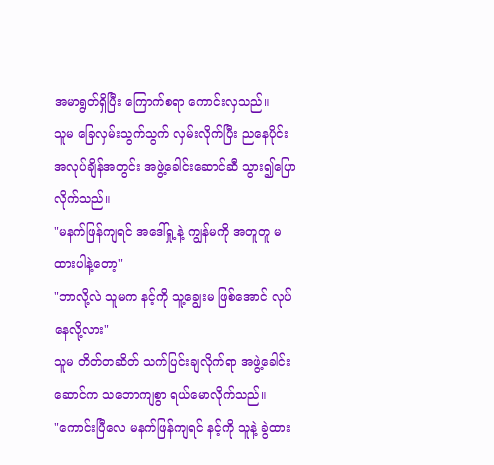အမာရွတ်ရှိပြီး ကြောက်စရာ ကောင်းလှသည်။
သူမ ခြေလှမ်းသွက်သွက် လှမ်းလိုက်ပြီး ညနေပိုင်း အလုပ်ချိန်အတွင်း အဖွဲ့ခေါင်းဆောင်ဆီ သွား၍ပြောလိုက်သည်။
"မနက်ဖြန်ကျရင် အဒေါ်ရှု့နဲ့ ကျွန်မကို အတူတူ မထားပါနဲ့တော့"
"ဘာလို့လဲ သူမက နင့်ကို သူ့ချွေးမ ဖြစ်အောင် လုပ်နေလို့လား"
သူမ တိတ်တဆိတ် သက်ပြင်းချလိုက်ရာ အဖွဲ့ခေါင်းဆောင်က သဘောကျစွာ ရယ်မောလိုက်သည်။
"ကောင်းပြီလေ မနက်ဖြန်ကျရင် နင့်ကို သူနဲ့ ခွဲထား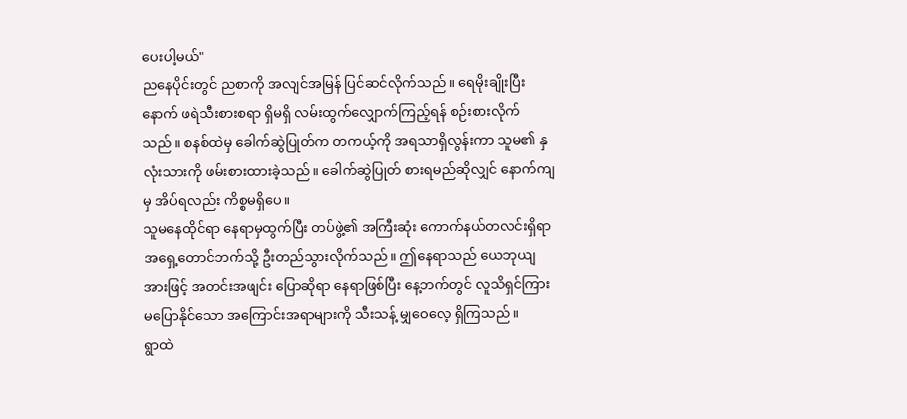ပေးပါ့မယ်"
ညနေပိုင်းတွင် ညစာကို အလျင်အမြန် ပြင်ဆင်လိုက်သည်။ ရေမိုးချိုးပြီးနောက် ဖရဲသီးစားစရာ ရှိမရှိ လမ်းထွက်လျှောက်ကြည့်ရန် စဉ်းစားလိုက်သည်။ စနစ်ထဲမှ ခေါက်ဆွဲပြုတ်က တကယ့်ကို အရသာရှိလွန်းကာ သူမ၏ နှလုံးသားကို ဖမ်းစားထားခဲ့သည်။ ခေါက်ဆွဲပြုတ် စားရမည်ဆိုလျှင် နောက်ကျမှ အိပ်ရလည်း ကိစ္စမရှိပေ။
သူမနေထိုင်ရာ နေရာမှထွက်ပြီး တပ်ဖွဲ့၏ အကြီးဆုံး ကောက်နယ်တလင်းရှိရာ အရှေ့တောင်ဘက်သို့ ဦးတည်သွားလိုက်သည်။ ဤနေရာသည် ယေဘုယျအားဖြင့် အတင်းအဖျင်း ပြောဆိုရာ နေရာဖြစ်ပြီး နေ့ဘက်တွင် လူသိရှင်ကြား မပြောနိုင်သော အကြောင်းအရာများကို သီးသန့် မျှဝေလေ့ ရှိကြသည်။
ရွာထဲ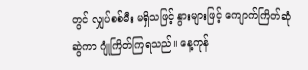တွင် လျှပ်စစ်မီး မရှိသဖြင့် နွားများဖြင့် ကျောက်ကြိတ်ဆုံဆွဲကာ ဂျုံကြိတ်ကြရသည်။ နေ့ကုန်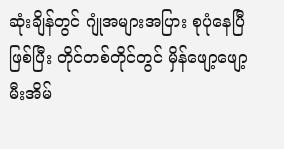ဆုံးချိန်တွင် ဂျုံအများအပြား စုပုံနေပြီဖြစ်ပြီး တိုင်တစ်တိုင်တွင် မှိန်ဖျော့ဖျော့ မီးအိမ်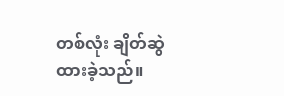တစ်လုံး ချိတ်ဆွဲထားခဲ့သည်။